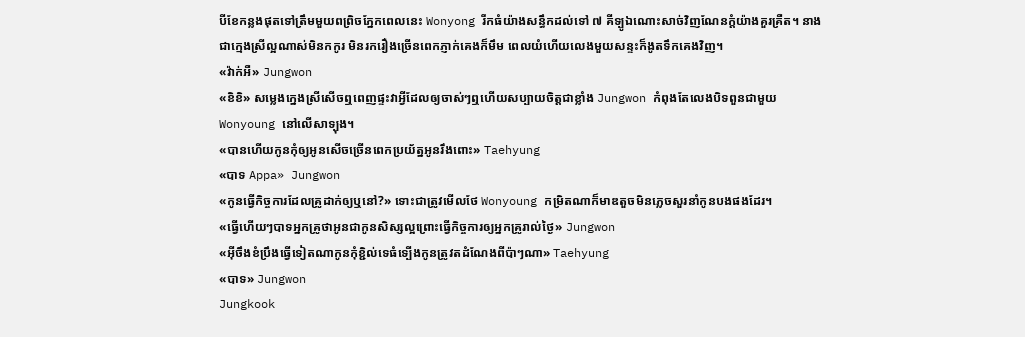បីខែកន្លងផុតទៅត្រឹមមួយពព្រិចភ្នែកពេលនេះ Wonyong រីកធំយ៉ាងសន្ធឹកដល់ទៅ ៧ គីទ្បូឯណោះសាច់វិញណែនក្តំយ៉ាងគួរគ្រឺត។ នាងជាក្មេងស្រីល្អណាស់មិនកកូរ មិនរករឿងច្រើនពេកភ្ញាក់គេងក៏មឹម ពេលយំហើយលេងមួយសន្ទះក៏ងូតទឹកគេងវិញ។
«វ៉ាក់អឺ» Jungwon
«ខិខិ» សម្លេងក្នេងស្រីសើចឮពេញផ្ទះវាអ្វីដែលឲ្យចាស់ៗឮហើយសប្បាយចិត្តជាខ្លាំង Jungwon កំពុងតែលេងបិទពួនជាមួយ Wonyoung នៅលើសាទ្បុង។
«បានហើយកូនកុំឲ្យអូនសើចច្រើនពេកប្រយ័ត្នអូនរឹងពោះ» Taehyung
«បាទ Appa» Jungwon
«កូនធ្វើកិច្ចការដែលគ្រូដាក់ឲ្យឬនៅ?» ទោះជាត្រូវមើលថែ Wonyoung កម្រិតណាក៏មាឌតួចមិនភ្លេចសួរនាំកូនបងផងដែរ។
«ធ្វើហើយៗបាទអ្នកគ្រូថាអូនជាកូនសិស្សល្អព្រោះធ្វើកិច្ចការឲ្យអ្នកគ្រូរាល់ថ្ងៃ» Jungwon
«អ៊ីចឹងខំប្រឹងធ្វើទៀតណាកូនកុំខ្ជិល់ទេធំទ្បើងកូនត្រូវតដំណែងពីប៉ាៗណា» Taehyung
«បាទ» Jungwon
Jungkook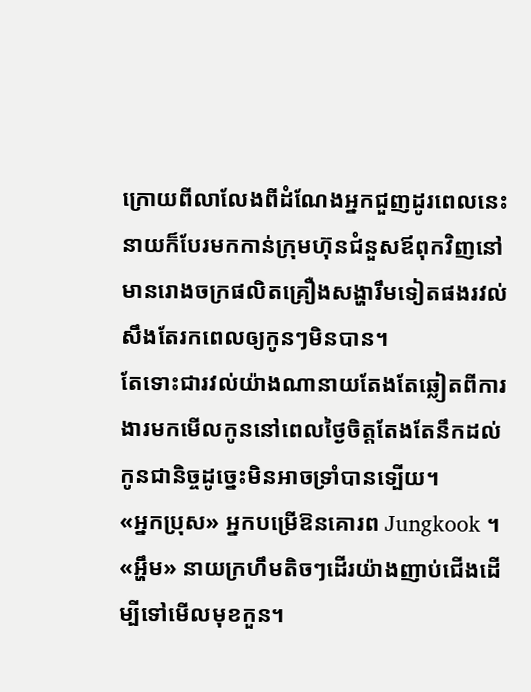ក្រោយពីលាលែងពីដំណែងអ្នកជួញដូរពេលនេះនាយក៏បែរមកកាន់ក្រុមហ៊ុនជំនួសឪពុកវិញនៅមានរោងចក្រផលិតគ្រឿងសង្ហារឹមទៀតផងរវល់សឹងតែរកពេលឲ្យកូនៗមិនបាន។
តែទោះជារវល់យ៉ាងណានាយតែងតែឆ្លៀតពីការងារមកមើលកូននៅពេលថ្ងៃចិត្តតែងតែនឹកដល់កូនជានិច្ចដូច្នេះមិនអាចទ្រាំបានទ្បើយ។
«អ្នកប្រុស» អ្នកបម្រើឱនគោរព Jungkook ។
«អ្ហឹម» នាយក្រហឹមតិចៗដើរយ៉ាងញាប់ជើងដើម្បីទៅមើលមុខកួន។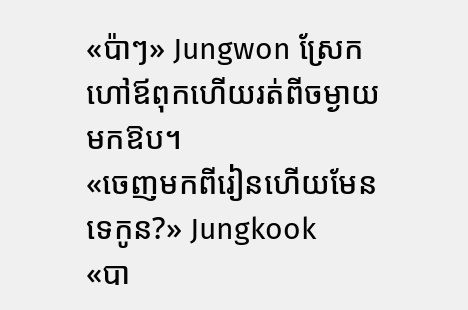«ប៉ាៗ» Jungwon ស្រែកហៅឪពុកហើយរត់ពីចម្ងាយមកឱប។
«ចេញមកពីរៀនហើយមែនទេកូន?» Jungkook
«បា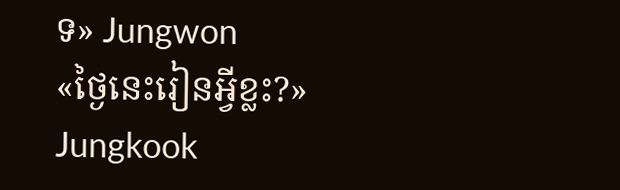ទ» Jungwon
«ថ្ងៃនេះរៀនអ្វីខ្លះ?» Jungkook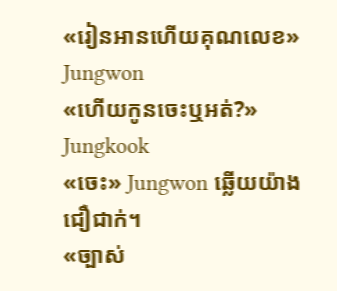«រៀនអានហើយគុណលេខ» Jungwon
«ហើយកូនចេះឬអត់?» Jungkook
«ចេះ» Jungwon ឆ្លើយយ៉ាងជឿជាក់។
«ច្បាស់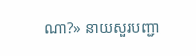ណា?» នាយសួរបញ្ជា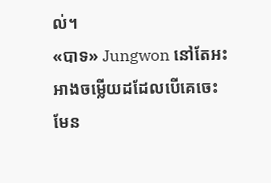ល់។
«បាទ» Jungwon នៅតែអះអាងចម្លើយដដែលបើគេចេះមែន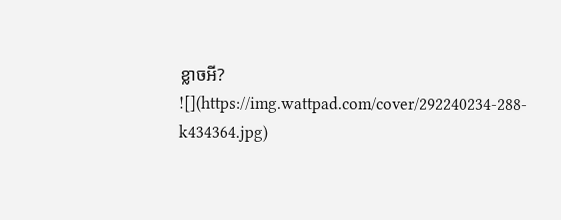ខ្លាចអី?
![](https://img.wattpad.com/cover/292240234-288-k434364.jpg)